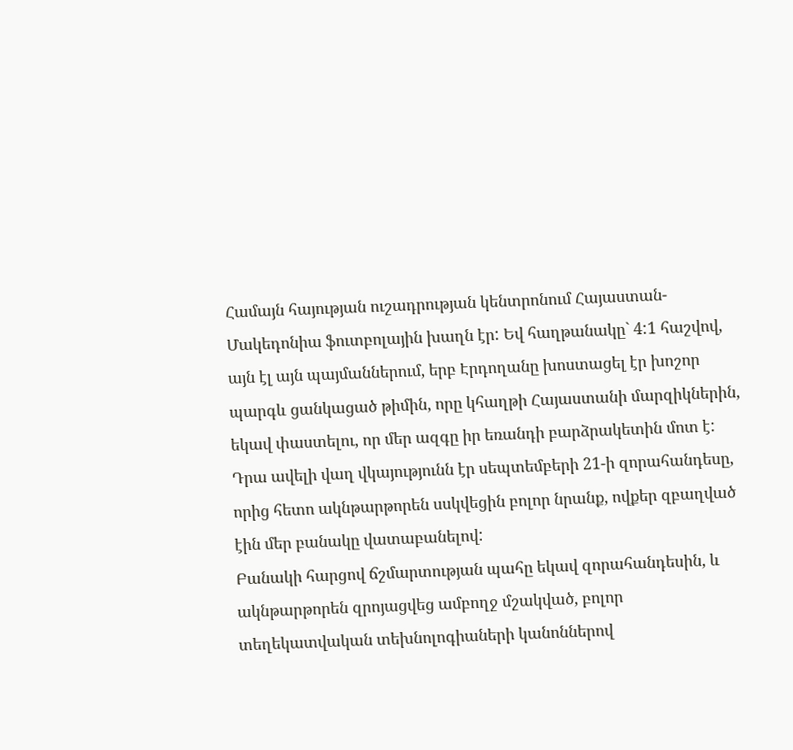Համայն հայության ուշադրության կենտրոնում Հայաստան-Մակեդոնիա ֆուտբոլային խաղն էր: Եվ հաղթանակը` 4:1 հաշվով, այն էլ այն պայմաններում, երբ Էրդողանը խոստացել էր խոշոր պարգև ցանկացած թիմին, որը կհաղթի Հայաստանի մարզիկներին, եկավ փաստելու, որ մեր ազգը իր եռանդի բարձրակետին մոտ է: Դրա ավելի վաղ վկայությունն էր սեպտեմբերի 21-ի զորահանդեսը, որից հետո ակնթարթորեն սսկվեցին բոլոր նրանք, ովքեր զբաղված էին մեր բանակը վատաբանելով:
Բանակի հարցով ճշմարտության պահը եկավ զորահանդեսին, և ակնթարթորեն զրոյացվեց ամբողջ մշակված, բոլոր տեղեկատվական տեխնոլոգիաների կանոններով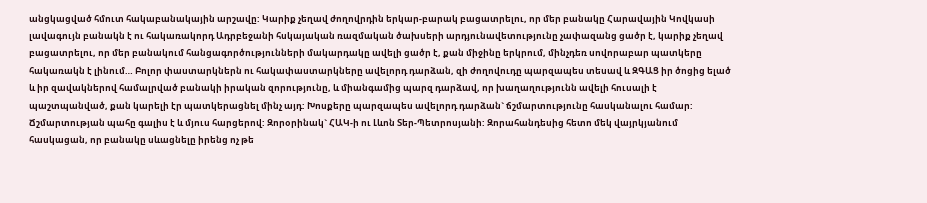անցկացված հմուտ հակաբանակային արշավը: Կարիք չեղավ ժողովրդին երկար-բարակ բացատրելու, որ մեր բանակը Հարավային Կովկասի լավագույն բանակն է ու հակառակորդ Ադրբեջանի հսկայական ռազմական ծախսերի արդյունավետությունը չափազանց ցածր է, կարիք չեղավ բացատրելու, որ մեր բանակում հանցագործությունների մակարդակը ավելի ցածր է, քան միջինը երկրում, մինչդեռ սովորաբար պատկերը հակառակն է լինում… Բոլոր փաստարկներն ու հակափաստարկները ավելորդ դարձան, զի ժողովուդը պարզապես տեսավ և ԶԳԱՑ իր ծոցից ելած և իր զավակներով համալրված բանակի իրական զորությունը, և միանգամից պարզ դարձավ, որ խաղաղությունն ավելի հուսալի է պաշտպանված, քան կարելի էր պատկերացնել մինչ այդ: Խոսքերը պարզապես ավելորդ դարձան` ճշմարտությունը հասկանալու համար:
Ճշմարտության պահը գալիս է և մյուս հարցերով: Զորօրինակ` ՀԱԿ-ի ու Լևոն Տեր-Պետրոսյանի: Զորահանդեսից հետո մեկ վայրկյանում հասկացան, որ բանակը սևացնելը իրենց ոչ թե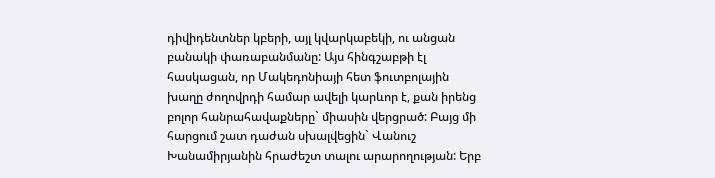դիվիդենտներ կբերի, այլ կվարկաբեկի, ու անցան բանակի փառաբանմանը: Այս հինգշաբթի էլ հասկացան, որ Մակեդոնիայի հետ ֆուտբոլային խաղը ժողովրդի համար ավելի կարևոր է, քան իրենց բոլոր հանրահավաքները` միասին վերցրած: Բայց մի հարցում շատ դաժան սխալվեցին` Վանուշ Խանամիրյանին հրաժեշտ տալու արարողության: Երբ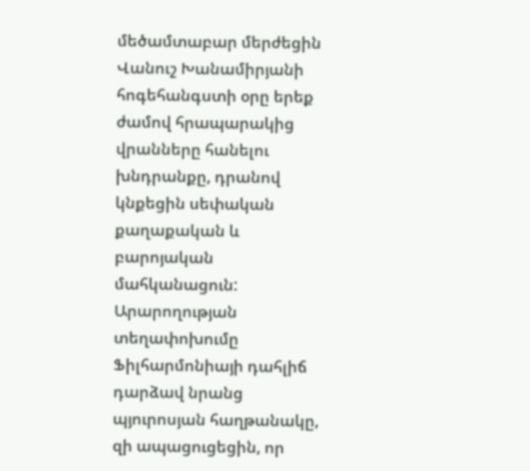մեծամտաբար մերժեցին Վանուշ Խանամիրյանի հոգեհանգստի օրը երեք ժամով հրապարակից վրանները հանելու խնդրանքը, դրանով կնքեցին սեփական քաղաքական և բարոյական մահկանացուն: Արարողության տեղափոխումը Ֆիլհարմոնիայի դահլիճ դարձավ նրանց պյուրոսյան հաղթանակը, զի ապացուցեցին, որ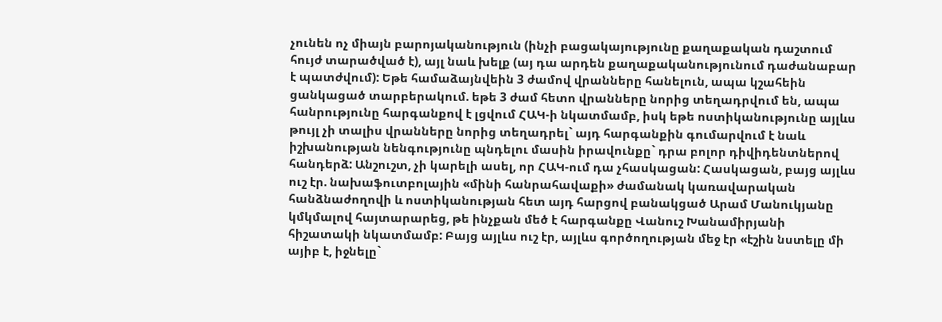չունեն ոչ միայն բարոյականություն (ինչի բացակայությունը քաղաքական դաշտում հույժ տարածված է), այլ նաև խելք (այ դա արդեն քաղաքականությունում դաժանաբար է պատժվում): Եթե համաձայնվեին 3 ժամով վրանները հանելուն, ապա կշահեին ցանկացած տարբերակում. եթե 3 ժամ հետո վրանները նորից տեղադրվում են, ապա հանրությունը հարգանքով է լցվում ՀԱԿ-ի նկատմամբ, իսկ եթե ոստիկանությունը այլևս թույլ չի տալիս վրանները նորից տեղադրել` այդ հարգանքին գումարվում է նաև իշխանության նենգությունը պնդելու մասին իրավունքը` դրա բոլոր դիվիդենտներով հանդերձ: Անշուշտ, չի կարելի ասել, որ ՀԱԿ-ում դա չհասկացան: Հասկացան, բայց այլևս ուշ էր. նախաֆուտբոլային «մինի հանրահավաքի» ժամանակ կառավարական հանձնաժողովի և ոստիկանության հետ այդ հարցով բանակցած Արամ Մանուկյանը կմկմալով հայտարարեց, թե ինչքան մեծ է հարգանքը Վանուշ Խանամիրյանի հիշատակի նկատմամբ: Բայց այլևս ուշ էր, այլևս գործողության մեջ էր «էշին նստելը մի այիբ է, իջնելը`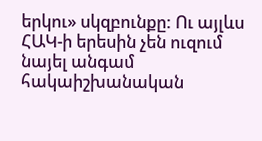երկու» սկզբունքը: Ու այլևս ՀԱԿ-ի երեսին չեն ուզում նայել անգամ հակաիշխանական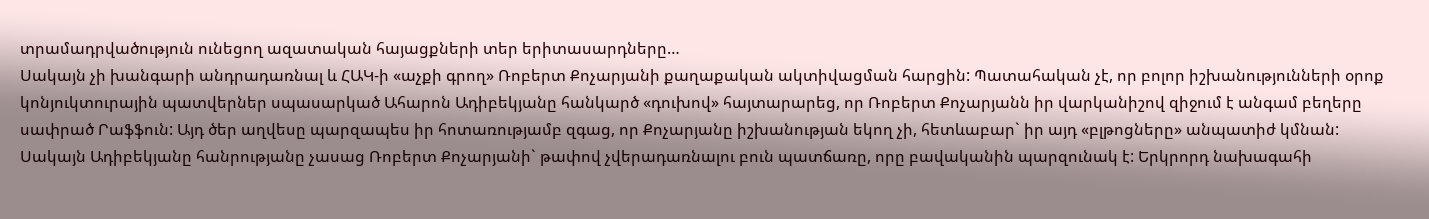տրամադրվածություն ունեցող ազատական հայացքների տեր երիտասարդները…
Սակայն չի խանգարի անդրադառնալ և ՀԱԿ-ի «աչքի գրող» Ռոբերտ Քոչարյանի քաղաքական ակտիվացման հարցին: Պատահական չէ, որ բոլոր իշխանությունների օրոք կոնյուկտուրային պատվերներ սպասարկած Ահարոն Ադիբեկյանը հանկարծ «դուխով» հայտարարեց, որ Ռոբերտ Քոչարյանն իր վարկանիշով զիջում է անգամ բեղերը սափրած Րաֆֆուն: Այդ ծեր աղվեսը պարզապես իր հոտառությամբ զգաց, որ Քոչարյանը իշխանության եկող չի, հետևաբար` իր այդ «բլթոցները» անպատիժ կմնան: Սակայն Ադիբեկյանը հանրությանը չասաց Ռոբերտ Քոչարյանի` թափով չվերադառնալու բուն պատճառը, որը բավականին պարզունակ է: Երկրորդ նախագահի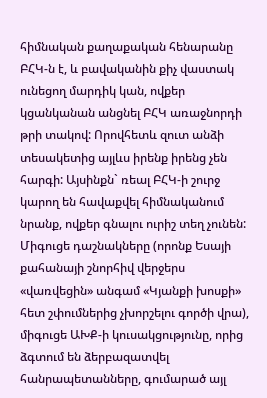հիմնական քաղաքական հենարանը ԲՀԿ-ն է, և բավականին քիչ վաստակ ունեցող մարդիկ կան, ովքեր կցանկանան անցնել ԲՀԿ առաջնորդի թրի տակով: Որովհետև զուտ անձի տեսակետից այլևս իրենք իրենց չեն հարգի: Այսինքն` ռեալ ԲՀԿ-ի շուրջ կարող են հավաքվել հիմնականում նրանք, ովքեր գնալու ուրիշ տեղ չունեն: Միգուցե դաշնակները (որոնք Եսայի քահանայի շնորհիվ վերջերս «վառվեցին» անգամ «Կյանքի խոսքի» հետ շփումներից չխորշելու գործի վրա), միգուցե ԱԽՔ-ի կուսակցությունը, որից ձգտում են ձերբազատվել հանրապետանները, գումարած այլ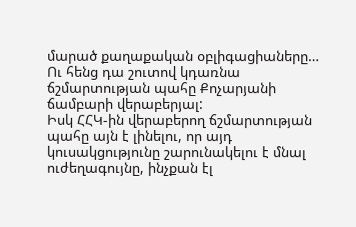մարած քաղաքական օբլիգացիաները… Ու հենց դա շուտով կդառնա ճշմարտության պահը Քոչարյանի ճամբարի վերաբերյալ:
Իսկ ՀՀԿ-ին վերաբերող ճշմարտության պահը այն է լինելու, որ այդ կուսակցությունը շարունակելու է մնալ ուժեղագույնը, ինչքան էլ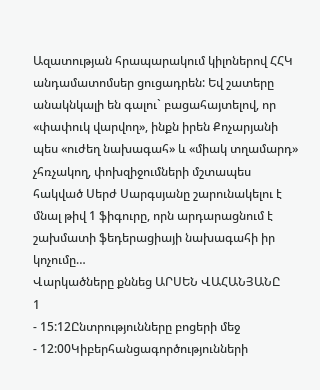Ազատության հրապարակում կիլոներով ՀՀԿ անդամատոմսեր ցուցադրեն: Եվ շատերը անակնկալի են գալու` բացահայտելով, որ «փափուկ վարվող», ինքն իրեն Քոչարյանի պես «ուժեղ նախագահ» և «միակ տղամարդ» չհռչակող, փոխզիջումների մշտապես հակված Սերժ Սարգսյանը շարունակելու է մնալ թիվ 1 ֆիգուրը, որն արդարացնում է շախմատի ֆեդերացիայի նախագահի իր կոչումը…
Վարկածները քննեց ԱՐՍԵՆ ՎԱՀԱՆՅԱՆԸ
1
- 15:12Ընտրությունները բոցերի մեջ
- 12:00Կիբերհանցագործությունների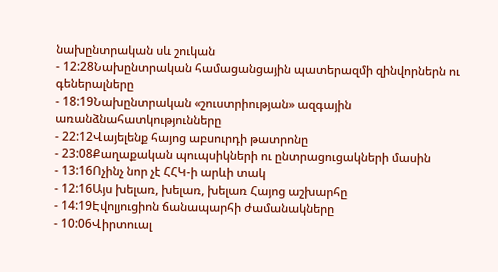նախընտրական սև շուկան
- 12:28Նախընտրական համացանցային պատերազմի զինվորներն ու գեներալները
- 18:19Նախընտրական «շուստրիության» ազգային առանձնահատկությունները
- 22:12Վայելենք հայոց աբսուրդի թատրոնը
- 23:08Քաղաքական պուպսիկների ու ընտրացուցակների մասին
- 13:16Ոչինչ նոր չէ ՀՀԿ-ի արևի տակ
- 12:16Այս խելառ, խելառ, խելառ Հայոց աշխարհը
- 14:19Էվոլյուցիոն ճանապարհի ժամանակները
- 10:06Վիրտուալ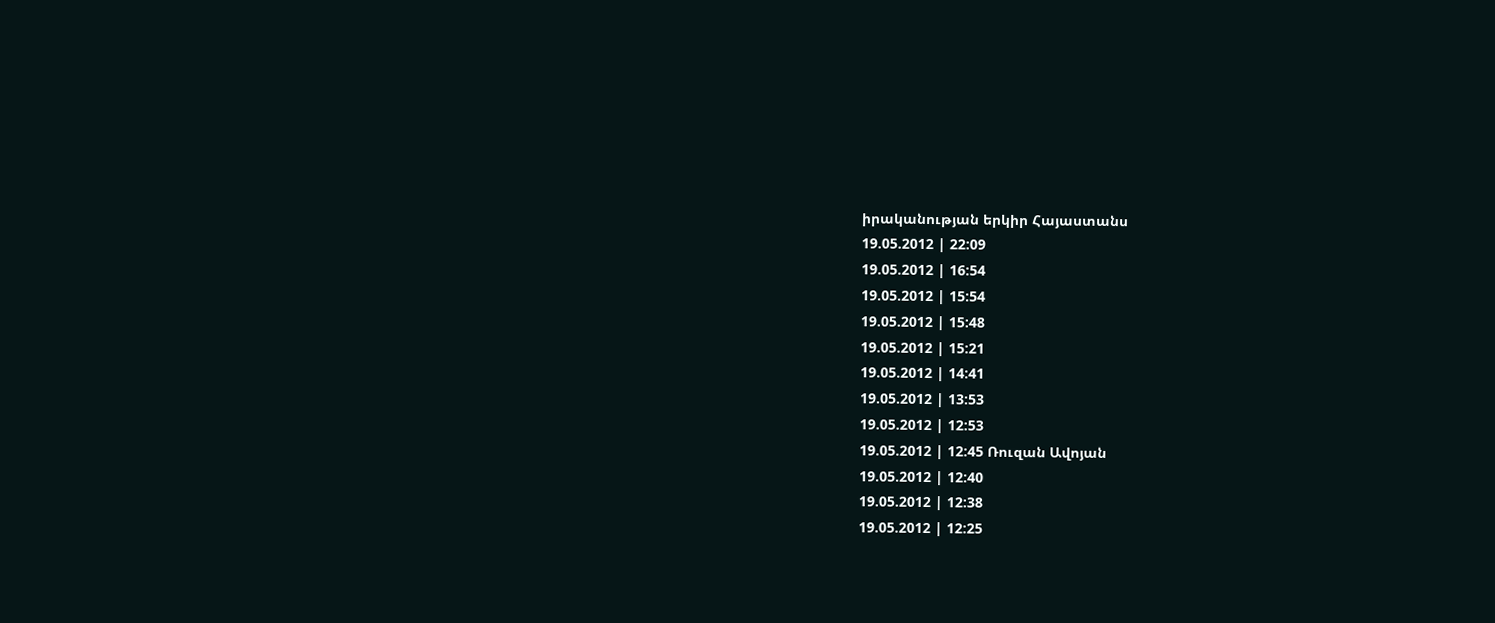իրականության երկիր Հայաստանս
19.05.2012 | 22:09
19.05.2012 | 16:54
19.05.2012 | 15:54
19.05.2012 | 15:48
19.05.2012 | 15:21
19.05.2012 | 14:41
19.05.2012 | 13:53
19.05.2012 | 12:53
19.05.2012 | 12:45 Ռուզան Ավոյան
19.05.2012 | 12:40
19.05.2012 | 12:38
19.05.2012 | 12:25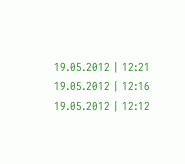19.05.2012 | 12:21
19.05.2012 | 12:16
19.05.2012 | 12:12